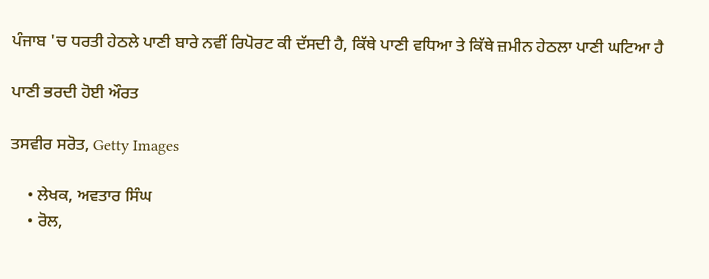ਪੰਜਾਬ 'ਚ ਧਰਤੀ ਹੇਠਲੇ ਪਾਣੀ ਬਾਰੇ ਨਵੀਂ ਰਿਪੋਰਟ ਕੀ ਦੱਸਦੀ ਹੈ, ਕਿੱਥੇ ਪਾਣੀ ਵਧਿਆ ਤੇ ਕਿੱਥੇ ਜ਼ਮੀਨ ਹੇਠਲਾ ਪਾਣੀ ਘਟਿਆ ਹੈ

ਪਾਣੀ ਭਰਦੀ ਹੋਈ ਔਰਤ

ਤਸਵੀਰ ਸਰੋਤ, Getty Images

    • ਲੇਖਕ, ਅਵਤਾਰ ਸਿੰਘ
    • ਰੋਲ,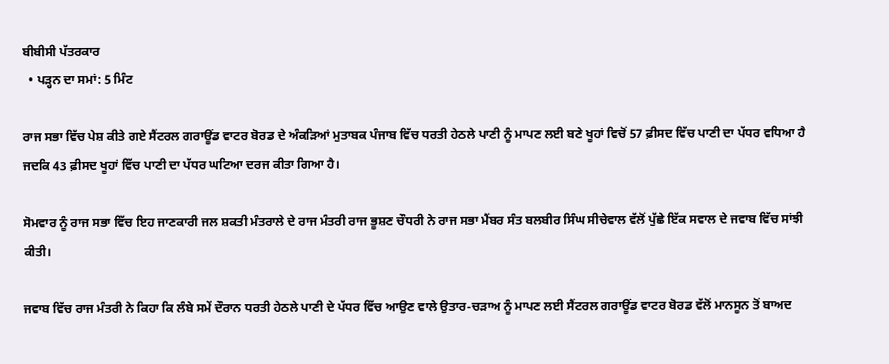ਬੀਬੀਸੀ ਪੱਤਰਕਾਰ
  • ਪੜ੍ਹਨ ਦਾ ਸਮਾਂ: 5 ਮਿੰਟ

ਰਾਜ ਸਭਾ ਵਿੱਚ ਪੇਸ਼ ਕੀਤੇ ਗਏ ਸੈਂਟਰਲ ਗਰਾਊਂਡ ਵਾਟਰ ਬੋਰਡ ਦੇ ਅੰਕੜਿਆਂ ਮੁਤਾਬਕ ਪੰਜਾਬ ਵਿੱਚ ਧਰਤੀ ਹੇਠਲੇ ਪਾਣੀ ਨੂੰ ਮਾਪਣ ਲਈ ਬਣੇ ਖੂਹਾਂ ਵਿਚੋਂ 57 ਫ਼ੀਸਦ ਵਿੱਚ ਪਾਣੀ ਦਾ ਪੱਧਰ ਵਧਿਆ ਹੈ ਜਦਕਿ 43 ਫ਼ੀਸਦ ਖੂਹਾਂ ਵਿੱਚ ਪਾਣੀ ਦਾ ਪੱਧਰ ਘਟਿਆ ਦਰਜ ਕੀਤਾ ਗਿਆ ਹੈ।

ਸੋਮਵਾਰ ਨੂੰ ਰਾਜ ਸਭਾ ਵਿੱਚ ਇਹ ਜਾਣਕਾਰੀ ਜਲ ਸ਼ਕਤੀ ਮੰਤਰਾਲੇ ਦੇ ਰਾਜ ਮੰਤਰੀ ਰਾਜ ਭੂਸ਼ਣ ਚੌਧਰੀ ਨੇ ਰਾਜ ਸਭਾ ਮੈਂਬਰ ਸੰਤ ਬਲਬੀਰ ਸਿੰਘ ਸੀਚੇਵਾਲ ਵੱਲੋਂ ਪੁੱਛੇ ਇੱਕ ਸਵਾਲ ਦੇ ਜਵਾਬ ਵਿੱਚ ਸਾਂਝੀ ਕੀਤੀ।

ਜਵਾਬ ਵਿੱਚ ਰਾਜ ਮੰਤਰੀ ਨੇ ਕਿਹਾ ਕਿ ਲੰਬੇ ਸਮੇਂ ਦੌਰਾਨ ਧਰਤੀ ਹੇਠਲੇ ਪਾਣੀ ਦੇ ਪੱਧਰ ਵਿੱਚ ਆਉਣ ਵਾਲੇ ਉਤਾਰ-ਚੜਾਅ ਨੂੰ ਮਾਪਣ ਲਈ ਸੈਂਟਰਲ ਗਰਾਊਂਡ ਵਾਟਰ ਬੋਰਡ ਵੱਲੋਂ ਮਾਨਸੂਨ ਤੋਂ ਬਾਅਦ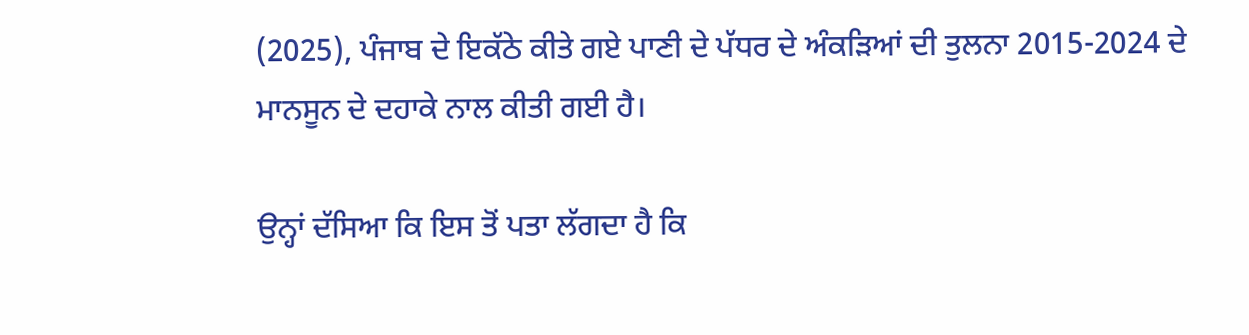(2025), ਪੰਜਾਬ ਦੇ ਇਕੱਠੇ ਕੀਤੇ ਗਏ ਪਾਣੀ ਦੇ ਪੱਧਰ ਦੇ ਅੰਕੜਿਆਂ ਦੀ ਤੁਲਨਾ 2015-2024 ਦੇ ਮਾਨਸੂਨ ਦੇ ਦਹਾਕੇ ਨਾਲ ਕੀਤੀ ਗਈ ਹੈ।

ਉਨ੍ਹਾਂ ਦੱਸਿਆ ਕਿ ਇਸ ਤੋਂ ਪਤਾ ਲੱਗਦਾ ਹੈ ਕਿ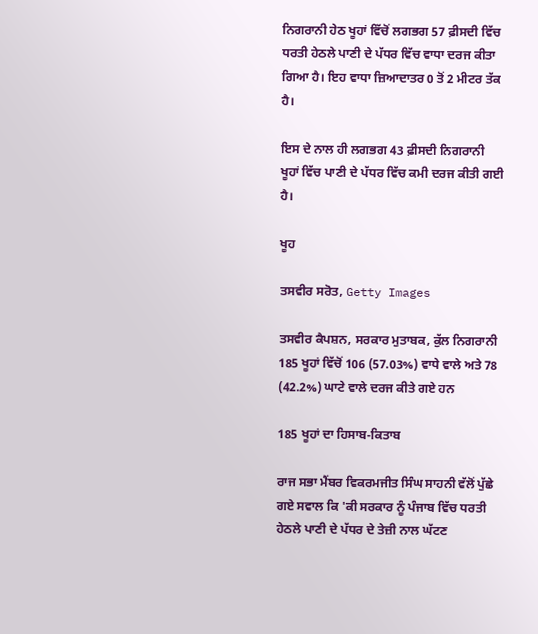ਨਿਗਰਾਨੀ ਹੇਠ ਖੂਹਾਂ ਵਿੱਚੋਂ ਲਗਭਗ 57 ਫ਼ੀਸਦੀ ਵਿੱਚ ਧਰਤੀ ਹੇਠਲੇ ਪਾਣੀ ਦੇ ਪੱਧਰ ਵਿੱਚ ਵਾਧਾ ਦਰਜ ਕੀਤਾ ਗਿਆ ਹੈ। ਇਹ ਵਾਧਾ ਜ਼ਿਆਦਾਤਰ 0 ਤੋਂ 2 ਮੀਟਰ ਤੱਕ ਹੈ।

ਇਸ ਦੇ ਨਾਲ ਹੀ ਲਗਭਗ 43 ਫ਼ੀਸਦੀ ਨਿਗਰਾਨੀ ਖੂਹਾਂ ਵਿੱਚ ਪਾਣੀ ਦੇ ਪੱਧਰ ਵਿੱਚ ਕਮੀ ਦਰਜ ਕੀਤੀ ਗਈ ਹੈ।

ਖੂਹ

ਤਸਵੀਰ ਸਰੋਤ, Getty Images

ਤਸਵੀਰ ਕੈਪਸ਼ਨ, ਸਰਕਾਰ ਮੁਤਾਬਕ, ਕੁੱਲ ਨਿਗਰਾਨੀ 185 ਖੂਹਾਂ ਵਿੱਚੋਂ 106 (57.03%) ਵਾਧੇ ਵਾਲੇ ਅਤੇ 78 (42.2%) ਘਾਟੇ ਵਾਲੇ ਦਰਜ ਕੀਤੇ ਗਏ ਹਨ

185 ਖੂਹਾਂ ਦਾ ਹਿਸਾਬ-ਕਿਤਾਬ

ਰਾਜ ਸਭਾ ਮੈਂਬਰ ਵਿਕਰਮਜੀਤ ਸਿੰਘ ਸਾਹਨੀ ਵੱਲੋਂ ਪੁੱਛੇ ਗਏ ਸਵਾਲ ਕਿ 'ਕੀ ਸਰਕਾਰ ਨੂੰ ਪੰਜਾਬ ਵਿੱਚ ਧਰਤੀ ਹੇਠਲੇ ਪਾਣੀ ਦੇ ਪੱਧਰ ਦੇ ਤੇਜ਼ੀ ਨਾਲ ਘੱਟਣ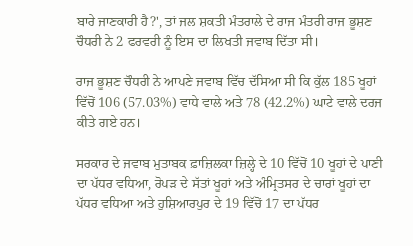ਬਾਰੇ ਜਾਣਕਾਰੀ ਹੈ?', ਤਾਂ ਜਲ ਸ਼ਕਤੀ ਮੰਤਰਾਲੇ ਦੇ ਰਾਜ ਮੰਤਰੀ ਰਾਜ ਭੂਸ਼ਣ ਚੌਧਰੀ ਨੇ 2 ਫਰਵਰੀ ਨੂੰ ਇਸ ਦਾ ਲਿਖਤੀ ਜਵਾਬ ਦਿੱਤਾ ਸੀ।

ਰਾਜ ਭੂਸ਼ਣ ਚੌਧਰੀ ਨੇ ਆਪਣੇ ਜਵਾਬ ਵਿੱਚ ਦੱਸਿਆ ਸੀ ਕਿ ਕੁੱਲ 185 ਖੂਹਾਂ ਵਿੱਚੋਂ 106 (57.03%) ਵਾਧੇ ਵਾਲੇ ਅਤੇ 78 (42.2%) ਘਾਟੇ ਵਾਲੇ ਦਰਜ ਕੀਤੇ ਗਏ ਹਨ।

ਸਰਕਾਰ ਦੇ ਜਵਾਬ ਮੁਤਾਬਕ ਫ਼ਾਜ਼ਿਲਕਾ ਜ਼ਿਲ੍ਹੇ ਦੇ 10 ਵਿੱਚੋਂ 10 ਖੂਹਾਂ ਦੇ ਪਾਣੀ ਦਾ ਪੱਧਰ ਵਧਿਆ, ਰੋਪੜ ਦੇ ਸੱਤਾਂ ਖੂਹਾਂ ਅਤੇ ਅੰਮ੍ਰਿਤਸਰ ਦੇ ਚਾਰਾਂ ਖੂਹਾਂ ਦਾ ਪੱਧਰ ਵਧਿਆ ਅਤੇ ਹੁਸ਼ਿਆਰਪੁਰ ਦੇ 19 ਵਿੱਚੋਂ 17 ਦਾ ਪੱਧਰ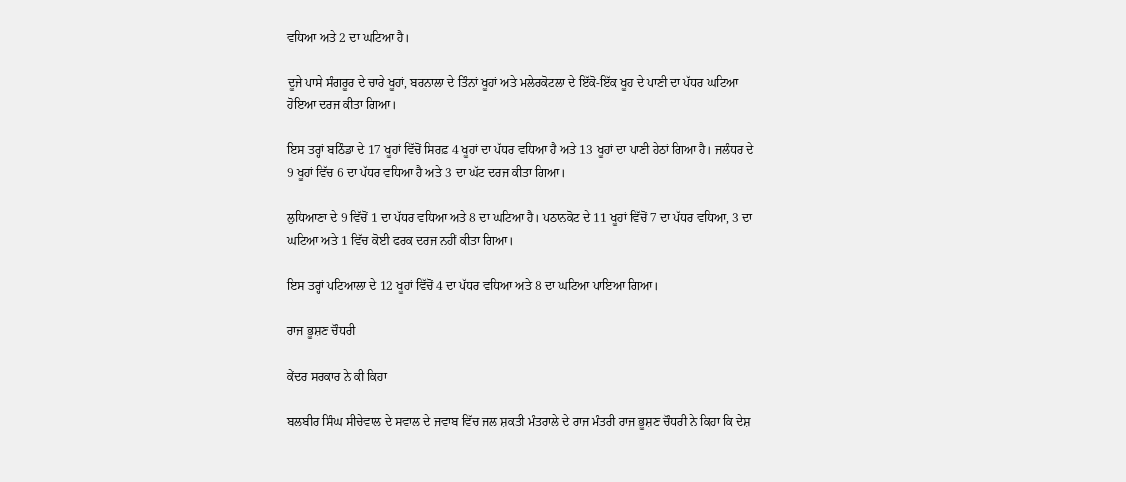ਵਧਿਆ ਅਤੇ 2 ਦਾ ਘਟਿਆ ਹੈ।

ਦੂਜੇ ਪਾਸੇ ਸੰਗਰੂਰ ਦੇ ਚਾਰੇ ਖੂਹਾਂ, ਬਰਨਾਲਾ ਦੇ ਤਿੰਨਾਂ ਖੂਹਾਂ ਅਤੇ ਮਲੇਰਕੋਟਲਾ ਦੇ ਇੱਕੋ-ਇੱਕ ਖੂਹ ਦੇ ਪਾਣੀ ਦਾ ਪੱਧਰ ਘਟਿਆ ਹੋਇਆ ਦਰਜ ਕੀਤਾ ਗਿਆ।

ਇਸ ਤਰ੍ਹਾਂ ਬਠਿੰਡਾ ਦੇ 17 ਖੂਹਾਂ ਵਿੱਚੋਂ ਸਿਰਫ਼ 4 ਖੂਹਾਂ ਦਾ ਪੱਧਰ ਵਧਿਆ ਹੈ ਅਤੇ 13 ਖੂਹਾਂ ਦਾ ਪਾਣੀ ਹੇਠਾਂ ਗਿਆ ਹੈ। ਜਲੰਧਰ ਦੇ 9 ਖੂਹਾਂ ਵਿੱਚ 6 ਦਾ ਪੱਧਰ ਵਧਿਆ ਹੈ ਅਤੇ 3 ਦਾ ਘੱਟ ਦਰਜ ਕੀਤਾ ਗਿਆ।

ਲੁਧਿਆਣਾ ਦੇ 9 ਵਿੱਚੋਂ 1 ਦਾ ਪੱਧਰ ਵਧਿਆ ਅਤੇ 8 ਦਾ ਘਟਿਆ ਹੈ। ਪਠਾਨਕੋਟ ਦੇ 11 ਖੂਹਾਂ ਵਿੱਚੋਂ 7 ਦਾ ਪੱਧਰ ਵਧਿਆ, 3 ਦਾ ਘਟਿਆ ਅਤੇ 1 ਵਿੱਚ ਕੋਈ ਫਰਕ ਦਰਜ ਨਹੀਂ ਕੀਤਾ ਗਿਆ।

ਇਸ ਤਰ੍ਹਾਂ ਪਟਿਆਲਾ ਦੇ 12 ਖੂਹਾਂ ਵਿੱਚੋਂ 4 ਦਾ ਪੱਧਰ ਵਧਿਆ ਅਤੇ 8 ਦਾ ਘਟਿਆ ਪਾਇਆ ਗਿਆ।

ਰਾਜ ਭੂਸ਼ਣ ਚੌਧਰੀ

ਕੇਂਦਰ ਸਰਕਾਰ ਨੇ ਕੀ ਕਿਹਾ

ਬਲਬੀਰ ਸਿੰਘ ਸੀਚੇਵਾਲ ਦੇ ਸਵਾਲ ਦੇ ਜਵਾਬ ਵਿੱਚ ਜਲ ਸ਼ਕਤੀ ਮੰਤਰਾਲੇ ਦੇ ਰਾਜ ਮੰਤਰੀ ਰਾਜ ਭੂਸ਼ਣ ਚੌਧਰੀ ਨੇ ਕਿਹਾ ਕਿ ਦੇਸ਼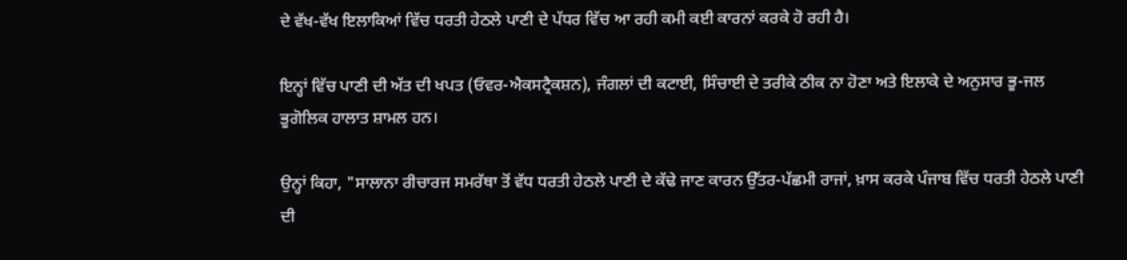ਦੇ ਵੱਖ-ਵੱਖ ਇਲਾਕਿਆਂ ਵਿੱਚ ਧਰਤੀ ਹੇਠਲੇ ਪਾਣੀ ਦੇ ਪੱਧਰ ਵਿੱਚ ਆ ਰਹੀ ਕਮੀ ਕਈ ਕਾਰਨਾਂ ਕਰਕੇ ਹੋ ਰਹੀ ਹੈ।

ਇਨ੍ਹਾਂ ਵਿੱਚ ਪਾਣੀ ਦੀ ਅੱਤ ਦੀ ਖਪਤ (ਓਵਰ-ਐਕਸਟ੍ਰੈਕਸ਼ਨ), ਜੰਗਲਾਂ ਦੀ ਕਟਾਈ, ਸਿੰਚਾਈ ਦੇ ਤਰੀਕੇ ਠੀਕ ਨਾ ਹੋਣਾ ਅਤੇ ਇਲਾਕੇ ਦੇ ਅਨੁਸਾਰ ਭੂ-ਜਲ ਭੂਗੋਲਿਕ ਹਾਲਾਤ ਸ਼ਾਮਲ ਹਨ।

ਉਨ੍ਹਾਂ ਕਿਹਾ, "ਸਾਲਾਨਾ ਰੀਚਾਰਜ ਸਮਰੱਥਾ ਤੋਂ ਵੱਧ ਧਰਤੀ ਹੇਠਲੇ ਪਾਣੀ ਦੇ ਕੱਢੇ ਜਾਣ ਕਾਰਨ ਉੱਤਰ-ਪੱਛਮੀ ਰਾਜਾਂ, ਖ਼ਾਸ ਕਰਕੇ ਪੰਜਾਬ ਵਿੱਚ ਧਰਤੀ ਹੇਠਲੇ ਪਾਣੀ ਦੀ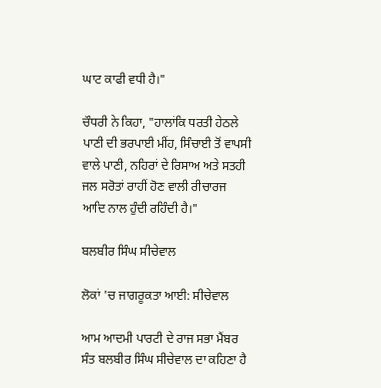ਘਾਟ ਕਾਫੀ ਵਧੀ ਹੈ।"

ਚੌਧਰੀ ਨੇ ਕਿਹਾ, "ਹਾਲਾਂਕਿ ਧਰਤੀ ਹੇਠਲੇ ਪਾਣੀ ਦੀ ਭਰਪਾਈ ਮੀਂਹ, ਸਿੰਚਾਈ ਤੋਂ ਵਾਪਸੀ ਵਾਲੇ ਪਾਣੀ, ਨਹਿਰਾਂ ਦੇ ਰਿਸਾਅ ਅਤੇ ਸਤਹੀ ਜਲ ਸਰੋਤਾਂ ਰਾਹੀਂ ਹੋਣ ਵਾਲੀ ਰੀਚਾਰਜ ਆਦਿ ਨਾਲ ਹੁੰਦੀ ਰਹਿੰਦੀ ਹੈ।"

ਬਲਬੀਰ ਸਿੰਘ ਸੀਚੇਵਾਲ

ਲੋਕਾਂ 'ਚ ਜਾਗਰੂਕਤਾ ਆਈ: ਸੀਚੇਵਾਲ

ਆਮ ਆਦਮੀ ਪਾਰਟੀ ਦੇ ਰਾਜ ਸਭਾ ਮੈਂਬਰ ਸੰਤ ਬਲਬੀਰ ਸਿੰਘ ਸੀਚੇਵਾਲ ਦਾ ਕਹਿਣਾ ਹੈ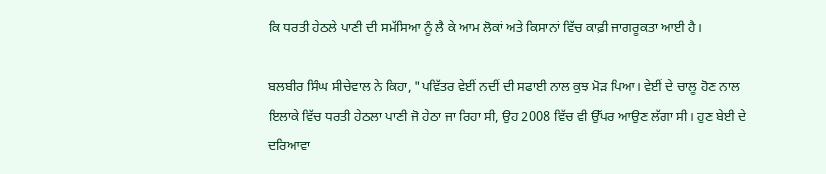ਕਿ ਧਰਤੀ ਹੇਠਲੇ ਪਾਣੀ ਦੀ ਸਮੱਸਿਆ ਨੂੰ ਲੈ ਕੇ ਆਮ ਲੋਕਾਂ ਅਤੇ ਕਿਸਾਨਾਂ ਵਿੱਚ ਕਾਫ਼ੀ ਜਾਗਰੂਕਤਾ ਆਈ ਹੈ।

ਬਲਬੀਰ ਸਿੰਘ ਸੀਚੇਵਾਲ ਨੇ ਕਿਹਾ, "ਪਵਿੱਤਰ ਵੇਈਂ ਨਦੀਂ ਦੀ ਸਫਾਈ ਨਾਲ ਕੁਝ ਮੋੜ ਪਿਆ। ਵੇਈਂ ਦੇ ਚਾਲੂ ਹੋਣ ਨਾਲ ਇਲਾਕੇ ਵਿੱਚ ਧਰਤੀ ਹੇਠਲਾ ਪਾਣੀ ਜੋ ਹੇਠਾ ਜਾ ਰਿਹਾ ਸੀ, ਉਹ 2008 ਵਿੱਚ ਵੀ ਉੱਪਰ ਆਉਣ ਲੱਗਾ ਸੀ। ਹੁਣ ਬੇਈ ਦੇ ਦਰਿਆਵਾ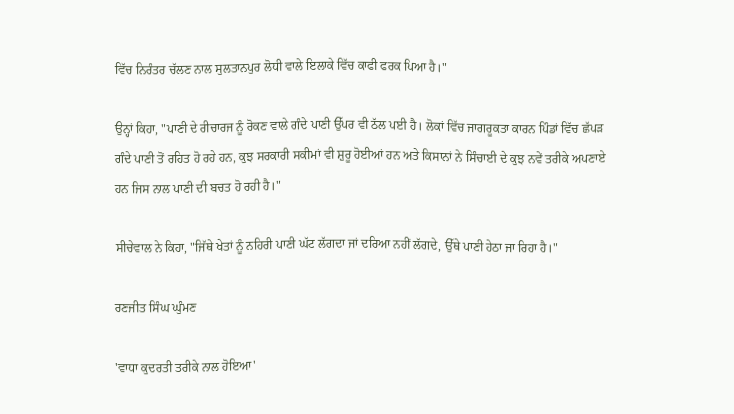ਵਿੱਚ ਨਿਰੰਤਰ ਚੱਲਣ ਨਾਲ ਸੁਲਤਾਨਪੁਰ ਲੋਧੀ ਵਾਲੇ ਇਲਾਕੇ ਵਿੱਚ ਕਾਫੀ ਫਰਕ ਪਿਆ ਹੈ।"

ਉਨ੍ਹਾਂ ਕਿਹਾ, "ਪਾਣੀ ਦੇ ਰੀਚਾਰਜ ਨੂੰ ਰੋਕਣ ਵਾਲੇ ਗੰਦੇ ਪਾਣੀ ਉੱਪਰ ਵੀ ਠੱਲ ਪਈ ਹੈ। ਲੋਕਾਂ ਵਿੱਚ ਜਾਗਰੂਕਤਾ ਕਾਰਨ ਪਿੰਡਾਂ ਵਿੱਚ ਛੱਪੜ ਗੰਦੇ ਪਾਣੀ ਤੋਂ ਰਹਿਤ ਹੋ ਰਹੇ ਹਨ, ਕੁਝ ਸਰਕਾਰੀ ਸਕੀਮਾਂ ਵੀ ਸ਼ੁਰੂ ਹੋਈਆਂ ਹਨ ਅਤੇ ਕਿਸਾਨਾਂ ਨੇ ਸਿੰਚਾਈ ਦੇ ਕੁਝ ਨਵੇਂ ਤਰੀਕੇ ਅਪਣਾਏ ਹਨ ਜਿਸ ਨਾਲ ਪਾਣੀ ਦੀ ਬਚਤ ਹੋ ਰਹੀ ਹੈ।"

ਸੀਚੇਵਾਲ ਨੇ ਕਿਹਾ, "ਜਿੱਥੇ ਖੇਤਾਂ ਨੂੰ ਨਹਿਰੀ ਪਾਣੀ ਘੱਟ ਲੱਗਦਾ ਜਾਂ ਦਰਿਆ ਨਹੀਂ ਲੱਗਦੇ, ਉੱਥੇ ਪਾਣੀ ਹੇਠਾ ਜਾ ਰਿਹਾ ਹੈ।"

ਰਣਜੀਤ ਸਿੰਘ ਘੁੰਮਣ

'ਵਾਧਾ ਕੁਦਰਤੀ ਤਰੀਕੇ ਨਾਲ ਹੋਇਆ'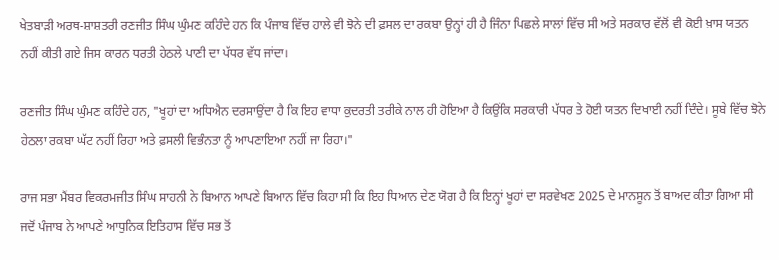ਖੇਤਬਾੜੀ ਅਰਥ-ਸ਼ਾਸ਼ਤਰੀ ਰਣਜੀਤ ਸਿੰਘ ਘੁੰਮਣ ਕਹਿੰਦੇ ਹਨ ਕਿ ਪੰਜਾਬ ਵਿੱਚ ਹਾਲੇ ਵੀ ਝੋਨੇ ਦੀ ਫ਼ਸਲ ਦਾ ਰਕਬਾ ਉਨ੍ਹਾਂ ਹੀ ਹੈ ਜਿੰਨਾ ਪਿਛਲੇ ਸਾਲਾਂ ਵਿੱਚ ਸੀ ਅਤੇ ਸਰਕਾਰ ਵੱਲੋਂ ਵੀ ਕੋਈ ਖ਼ਾਸ ਯਤਨ ਨਹੀਂ ਕੀਤੀ ਗਏ ਜਿਸ ਕਾਰਨ ਧਰਤੀ ਹੇਠਲੇ ਪਾਣੀ ਦਾ ਪੱਧਰ ਵੱਧ ਜਾਂਦਾ।

ਰਣਜੀਤ ਸਿੰਘ ਘੁੰਮਣ ਕਹਿੰਦੇ ਹਨ, "ਖੂਹਾਂ ਦਾ ਅਧਿਐਨ ਦਰਸਾਉਂਦਾ ਹੈ ਕਿ ਇਹ ਵਾਧਾ ਕੁਦਰਤੀ ਤਰੀਕੇ ਨਾਲ ਹੀ ਹੋਇਆ ਹੈ ਕਿਉਂਕਿ ਸਰਕਾਰੀ ਪੱਧਰ ਤੇ ਹੋਈ ਯਤਨ ਦਿਖਾਈ ਨਹੀਂ ਦਿੰਦੇ। ਸੂਬੇ ਵਿੱਚ ਝੋਨੇ ਹੇਠਲਾ ਰਕਬਾ ਘੱਟ ਨਹੀਂ ਰਿਹਾ ਅਤੇ ਫ਼ਸਲੀ ਵਿਭੰਨਤਾ ਨੂੰ ਆਪਣਾਇਆ ਨਹੀਂ ਜਾ ਰਿਹਾ।"

ਰਾਜ ਸਭਾ ਮੈਂਬਰ ਵਿਕਰਮਜੀਤ ਸਿੰਘ ਸਾਹਨੀ ਨੇ ਬਿਆਨ ਆਪਣੇ ਬਿਆਨ ਵਿੱਚ ਕਿਹਾ ਸੀ ਕਿ ਇਹ ਧਿਆਨ ਦੇਣ ਯੋਗ ਹੈ ਕਿ ਇਨ੍ਹਾਂ ਖੂਹਾਂ ਦਾ ਸਰਵੇਖਣ 2025 ਦੇ ਮਾਨਸੂਨ ਤੋਂ ਬਾਅਦ ਕੀਤਾ ਗਿਆ ਸੀ ਜਦੋਂ ਪੰਜਾਬ ਨੇ ਆਪਣੇ ਆਧੁਨਿਕ ਇਤਿਹਾਸ ਵਿੱਚ ਸਭ ਤੋਂ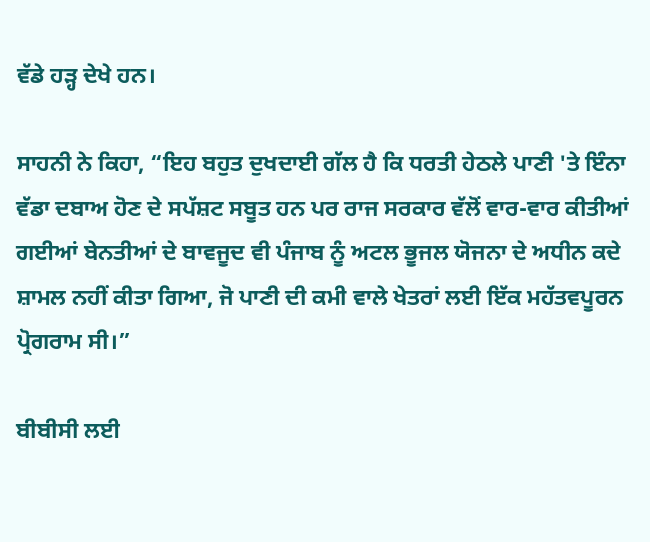ਵੱਡੇ ਹੜ੍ਹ ਦੇਖੇ ਹਨ।

ਸਾਹਨੀ ਨੇ ਕਿਹਾ, “ਇਹ ਬਹੁਤ ਦੁਖਦਾਈ ਗੱਲ ਹੈ ਕਿ ਧਰਤੀ ਹੇਠਲੇ ਪਾਣੀ 'ਤੇ ਇੰਨਾ ਵੱਡਾ ਦਬਾਅ ਹੋਣ ਦੇ ਸਪੱਸ਼ਟ ਸਬੂਤ ਹਨ ਪਰ ਰਾਜ ਸਰਕਾਰ ਵੱਲੋਂ ਵਾਰ-ਵਾਰ ਕੀਤੀਆਂ ਗਈਆਂ ਬੇਨਤੀਆਂ ਦੇ ਬਾਵਜੂਦ ਵੀ ਪੰਜਾਬ ਨੂੰ ਅਟਲ ਭੂਜਲ ਯੋਜਨਾ ਦੇ ਅਧੀਨ ਕਦੇ ਸ਼ਾਮਲ ਨਹੀਂ ਕੀਤਾ ਗਿਆ, ਜੋ ਪਾਣੀ ਦੀ ਕਮੀ ਵਾਲੇ ਖੇਤਰਾਂ ਲਈ ਇੱਕ ਮਹੱਤਵਪੂਰਨ ਪ੍ਰੋਗਰਾਮ ਸੀ।”

ਬੀਬੀਸੀ ਲਈ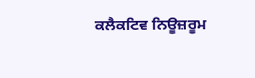ਕਲੈਕਟਿਵ ਨਿਊਜ਼ਰੂਮ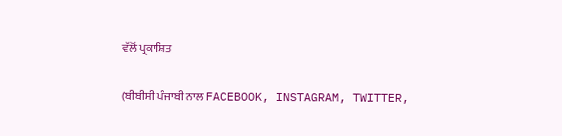ਵੱਲੋਂ ਪ੍ਰਕਾਸ਼ਿਤ

(ਬੀਬੀਸੀ ਪੰਜਾਬੀ ਨਾਲ FACEBOOK, INSTAGRAM, TWITTER,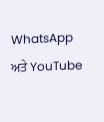WhatsApp ਅਤੇ YouTube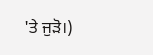'ਤੇ ਜੁੜੋ।)